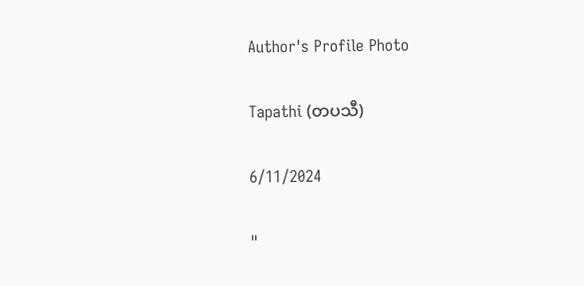Author's Profile Photo

Tapathi (တပသီ)

6/11/2024

"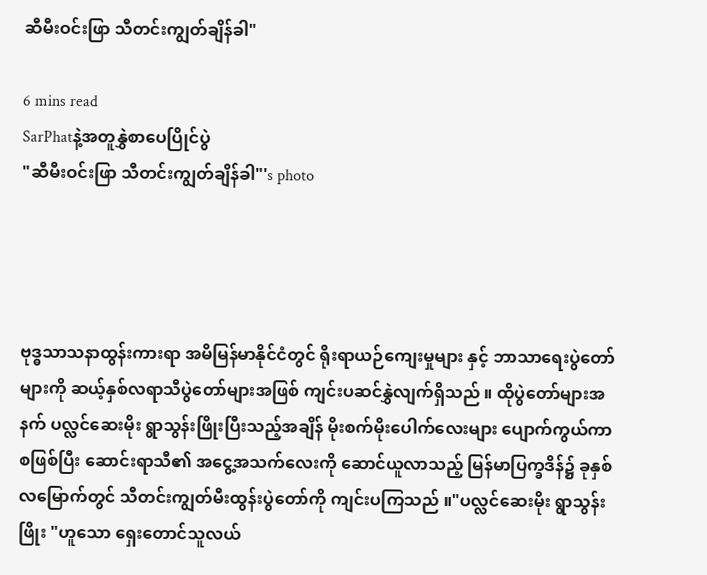ဆီမီးဝင်းဖြာ သီတင်းကျွတ်ချိန်ခါ"

6 mins read
SarPhatနဲ့အတူနွှဲစာပေပြိုင်ပွဲ
"ဆီမီးဝင်းဖြာ သီတင်းကျွတ်ချိန်ခါ"'s photo




ဗုဒ္ဓသာသနာထွန်းကားရာ အမိမြန်မာနိုင်ငံတွင် ရိုးရာယဉ်ကျေးမှုများ နှင့် ဘာသာရေးပွဲတော်များကို ဆယ့်နှစ်လရာသီပွဲတော်များအဖြစ် ကျင်းပဆင်နွှဲလျက်ရှိသည် ။ ထို‌ပွဲတော်များအနက် ပလ္လင်ဆေးမိုး ရွာသွန်းဖြိုးပြီးသည့်အချိန် မိုးစက်မိုးပေါက်လေးများ ပျောက်ကွယ်ကာစဖြစ်ပြီး ‌ဆောင်းရာသီ၏ အငွေ့အသက်လေးကို ဆောင်ယူလာသည့် မြန်မာပြက္ခဒိန်၌ ခုနှစ်လမြောက်တွင် သီတင်းကျွတ်မီးထွန်းပွဲတော်ကို ကျင်း‌ပကြသည် ။"ပလ္လင်ဆေးမိုး ရွာသွန်းဖြိုး "ဟူသော ရှေးတောင်သူလယ်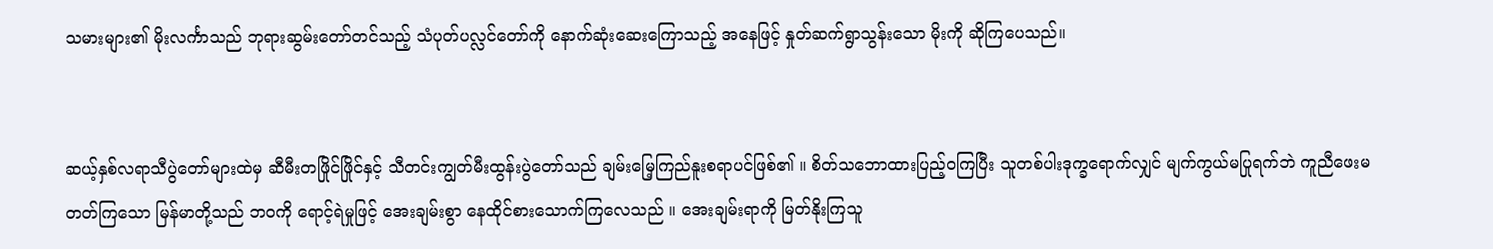သမားများ၏ မိုးလင်္ကာသည် ဘုရားဆွမ်းတော်တင်သည့် သံပုတ်ပလ္လင်တော်ကို နောက်ဆုံးဆေးကြောသည့် အနေဖြင့် နှုတ်ဆက်ရွာသွန်းသော မိုးကို ဆိုကြပေသည်။


ဆယ့်နှစ်လရာသီပွဲတော်များထဲမှ ဆီမီးတဖြိုင်ဖြိုင်နှင့် သီတင်းကျွတ်မီးထွန်းပွဲတော်သည် ချမ်းမြေ့ကြည်နူးစရာပင်ဖြစ်၏ ။ စိတ်သဘောထားပြည့်ဝကြ‌ပြီး သူတစ်ပါးဒုက္ခ‌‌ရောက်လျှင် မျက်ကွယ်မပြုရက်ဘဲ ကူညီဖေးမတတ်ကြသော မြန်မာတို့သည် ဘဝကို ရောင့်ရဲမှုဖြင့် အေးချမ်းစွာ နေထိုင်စားသောက်ကြ‌လေသည် ။ အေးချမ်းရာကို မြတ်နိုးကြသူ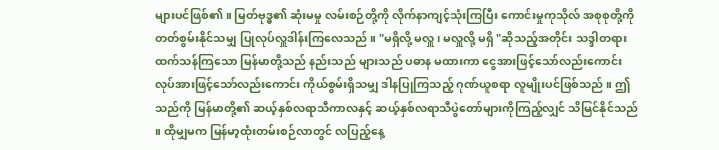များပင်ဖြစ်၏ ။ မြတ်ဗုဒ္ဓ၏ ဆုံးမမှု လမ်းစဉ်တို့ကို လိုက်နာကျင့်သုံးကြပြီး ကောင်းမှုကုသိုလ် အစုစုတို့ကို တတ်စွမ်းနိုင်သမျှ ပြုလုပ်လှူဒါန်းကြလေသည် ။ "မရှိလို့ မလှူ ၊ မလှူလို့ မရှိ "ဆိုသည့်အတိုင်း သဒ္ဒါတရားထက်သန်ကြသော မြန်မာတို့သည် နည်းသည် များသည် ပဓာန မထားကာ ငွေအားဖြင့်သော်လည်းကောင်း လုပ်အားဖြင့်‌သော်လည်းကောင်း ကိုယ်စွမ်းရှိသမျှ ဒါနပြုကြသည့် ‌‌ဂုဏ်ယူစရာ လူမျိုးပင်ဖြစ်သည် ။ ဤသည်ကို မြန်မာတို့၏ ဆယ့်နှစ်လရာသီကာလနှင့် ဆယ့်နှစ်လရာသီပွဲတော်များကိုကြည့်လျှင် သိမြင်နိုင်သည် ။ ထိုမျှမက မြန်မာ့ထုံးတမ်းစဉ်လာတွင် လပြည့်နေ့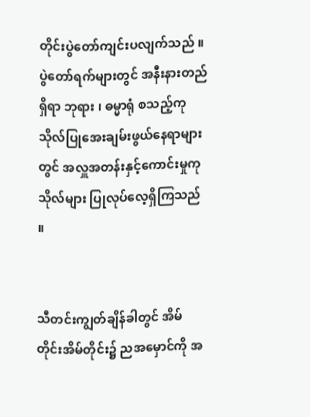တိုင်းပွဲတော်ကျင်းပလျက်သည် ။ ပွဲတော်ရက်များတွင် အနီးနားတည်ရှိရာ ဘုရား ၊ ဓမ္မာရုံ စသည့်ကုသိုလ်ပြုအေးချမ်းဖွယ်နေရာများတွင် အလှူအတန်းနှင့်ကောင်းမှုကုသိုလ်များ ပြုလုပ်လေ့ရှိကြသည် ။


သီတင်းကျွတ်ချိန်ခါတွင် အိမ်တိုင်းအိမ်တိုင်း၌ ညအမှောင်ကို အ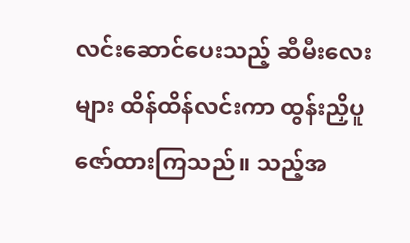လင်းဆောင်ပေးသည့် ဆီမီးလေးများ ထိန်ထိန်လင်းကာ ထွန်းညှိပူဇော်ထားကြသည်။ သည့်အ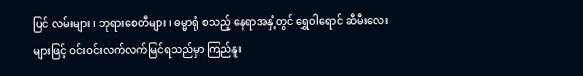ပြင် လမ်းများ ၊ ဘုရားစေတီများ ၊ ဓမ္မာရုံ စသည့် နေရာအနှံ့တွင် ရွှေဝါရောင် ဆီမီးလေးများဖြင့် ဝင်းဝင်းလက်လက်မြင်ရသည်မှာ ကြည်နူး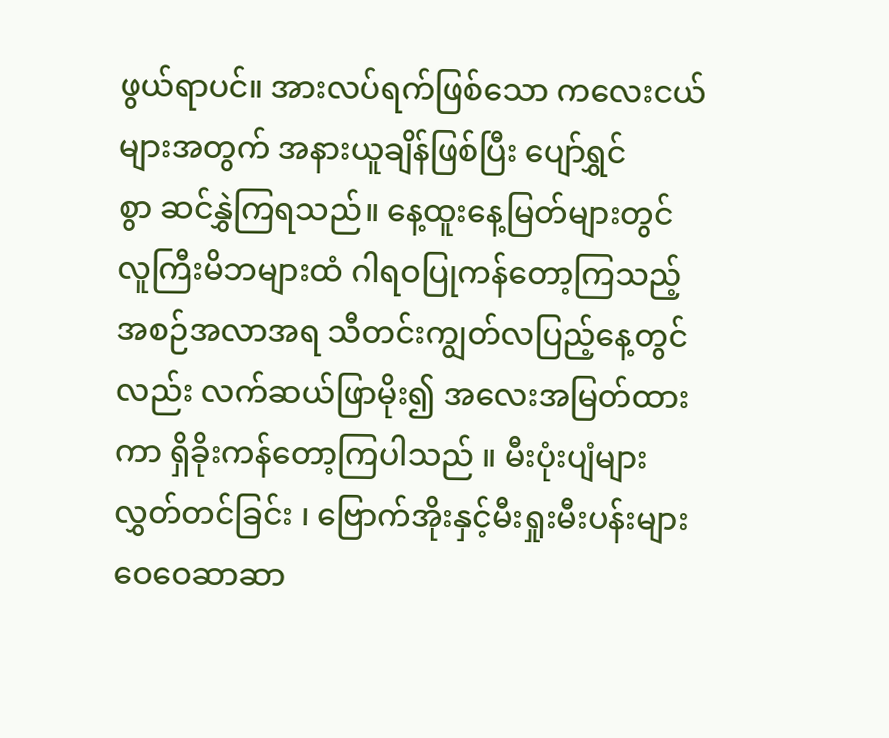ဖွယ်ရာပင်။ အားလပ်ရက်ဖြစ်သော ကလေးငယ်များအတွက် အနားယူချိန်ဖြစ်ပြီး ပျော်ရွှင်စွာ ‌ဆင်နွှဲကြရသည်။ နေ့ထူးနေ့မြတ်များတွင် လူကြီးမိဘများထံ ဂါရဝပြုကန်တော့ကြသည့် အစဉ်အလာအရ သီတင်းကျွတ်လပြည့်နေ့တွင်လည်း လက်ဆယ်ဖြာမိုး၍ အလေးအမြတ်ထားကာ ရှိခိုးကန်တော့ကြပါသည် ။ မီးပုံးပျံများလွှတ်တင်ခြင်း ၊ ဗြောက်အိုးနှင့်မီးရှုးမီးပန်းများ ဝေဝေဆာဆာ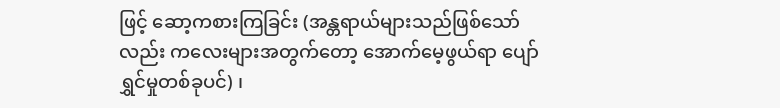ဖြင့် ‌ဆော့ကစားကြခြင်း (အန္တရာယ်များသည်ဖြစ်သော်လည်း ကလေးများအတွက်တော့ အောက်မေ့ဖွယ်ရာ ပျော်ရွှင်မှုတစ်ခုပင်) ၊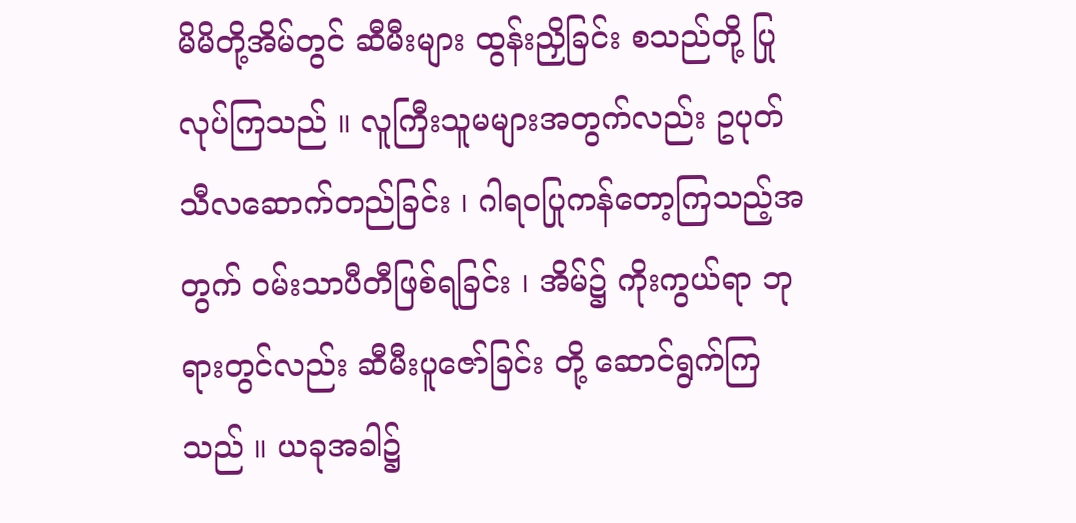မိမိတို့အိမ်တွင် ဆီမီးများ ထွန်းညှိခြင်း စသည်တို့ ပြုလုပ်ကြသည် ။ လူကြီးသူမများအတွက်လည်း ဥပုတ်သီလဆောက်တည်ခြင်း ၊ ဂါရဝပြုကန်တော့ကြသည့်အတွက် ဝမ်းသာပီတီဖြစ်ရခြင်း ၊ အိမ်၌ ကိုးကွယ်ရာ ဘုရားတွင်လည်း ဆီမီးပူဇော်ခြင်း တို့ ဆောင်ရွက်ကြသည် ။ ယခုအခါ၌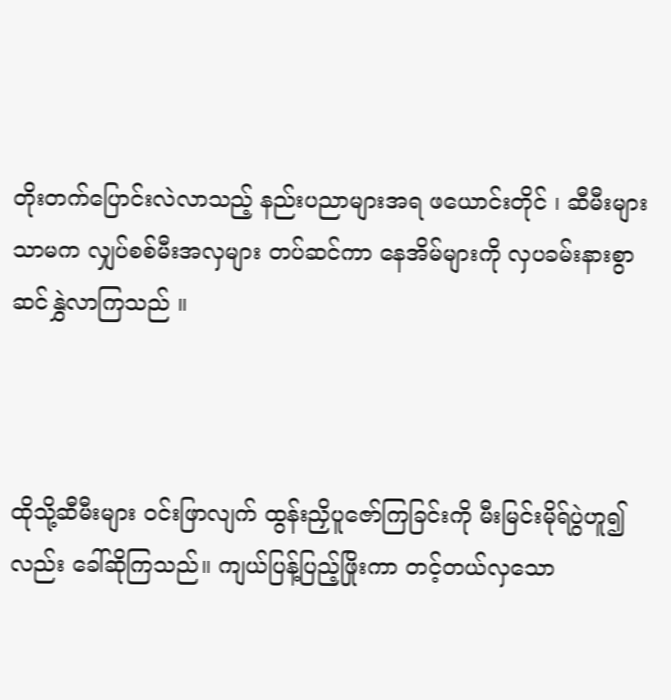တိုးတက်ပြောင်းလဲလာသည့် နည်းပညာများအရ ဖယောင်းတိုင် ၊ ဆီမီးများသာမက လျှပ်စစ်မီးအလှများ တပ်ဆင်ကာ နေအိမ်များကို လှပခမ်းနားစွာ ဆင်နွှဲလာကြသည် ။



ထိုသို့ဆီမီးများ ဝင်းဖြာလျက် ထွန်းညှိပူဇော်ကြခြင်းကို မီးမြင်းမိုရ်ပွဲဟူ၍လည်း ခေါ်ဆိုကြသည်။ ကျယ်ပြန့်ပြည့်ဖြိုးကာ တင့်တယ်လှသော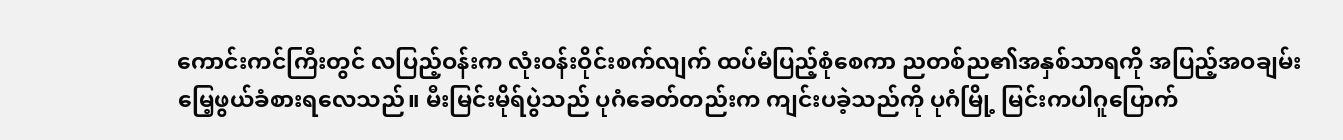ကောင်းကင်ကြီးတွင် လပြည့်ဝန်းက လုံးဝန်းဝိုင်းစက်လျက် ထပ်မံပြည့်စုံစေကာ ညတစ်ည၏အနှစ်သာရကို အပြည့်အဝချမ်းမြေ့ဖွယ်ခံစားရလေသည်။ မီးမြင်းမိုရ်ပွဲသည် ပုဂံခေတ်တည်းက ကျင်းပခဲ့သည်ကို ပုဂံမြို့ မြင်းကပါဂူပြောက်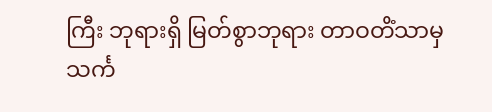ကြီး ဘုရားရှိ မြတ်စွာဘုရား တာဝတိံသာမှ သင်္က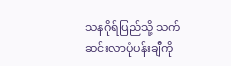သနဂိုရ်ပြည်သို့ သက်ဆင်းလာပုံပန်းချီကို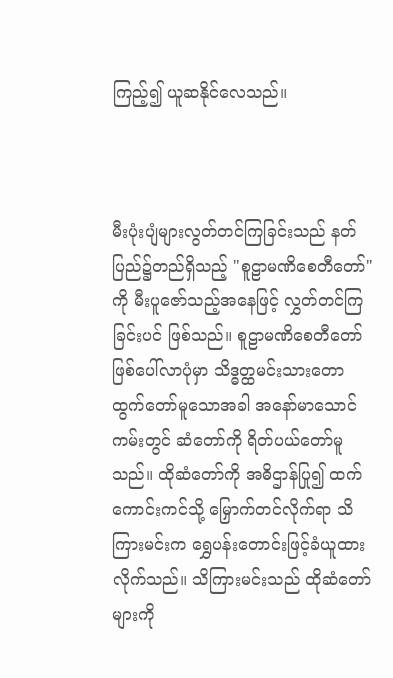ကြည့်၍ ယူဆနိုင်လေသည်။



မီးပုံးပျံများလွတ်တင်ကြခြင်းသည် နတ်ပြည်၌တည်ရှိသည့် "စူဠာမဏိစေတီတော်" ကို မီးပူ‌ဇော်သည့်အနေဖြင့် လွှတ်တင်ကြခြင်းပင် ဖြစ်သည်။ စူဠာမဏိစေတီတော် ဖြစ်ပေါ်လာပုံမှာ သိဒ္ဓတ္ထမင်းသားတောထွက်တော်မူသောအခါ အနော်မာသောင်ကမ်းတွင် ဆံတော်ကို ရိတ်ပယ်တော်မူသည်။ ထိုဆံတော်ကို အဓိဌာန်ပြု၍ ထက်ကောင်းကင်သို့ မြှောက်တင်လိုက်ရာ သိကြားမင်းက ရွှေပန်းတောင်းဖြင့်ခံယူထားလိုက်သည်။ သိကြားမင်းသည် ထိုဆံတော်များကို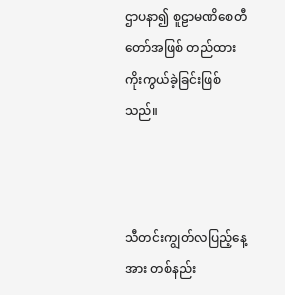ဌာပနာ၍ စူဠာမဏိစေတီတော်အဖြစ် တည်ထားကိုးကွယ်ခဲ့ခြင်းဖြစ်သည်။



သီတင်းကျွတ်လပြည့်နေ့အား တစ်နည်း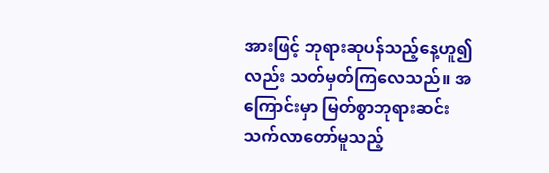အားဖြင့် ဘုရားဆုပန်သည့်နေ့ဟူ၍လည်း သတ်မှတ်ကြလေသည်။ အကြောင်းမှာ မြတ်စွာဘုရားဆင်းသက်လာတော်မူသည့်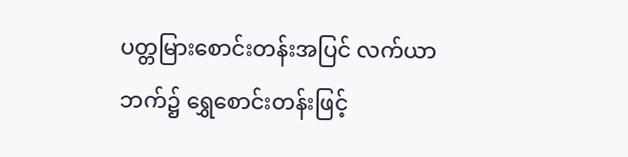ပတ္တမြားစောင်းတန်းအပြင် လက်ယာဘက်၌ ရွှေစောင်းတန်းဖြင့်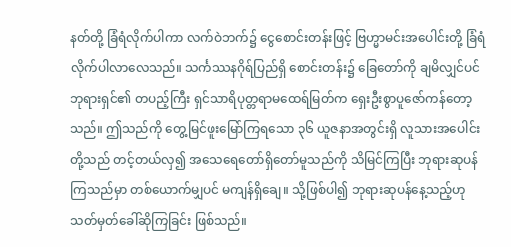နတ်တို့ ခြံရံလိုက်ပါကာ လက်ဝဲဘက်၌ ငွေစောင်းတန်းဖြင့် ဗြဟ္မာမင်းအပေါင်းတို့ ခြံရံလိုက်ပါလာလေသည်။ သင်္ကဿနဂိုရ်ပြည်ရှိ စောင်းတန်း၌ ခြေတော်ကို ချမိလျှင်ပင် ဘုရားရှင်၏ တပည့်ကြီး ရှင်သာရိပုတ္တရာမထေရ်မြတ်က ရှေးဦးစွာပူဇော်ကန်တော့သည်။ ဤသည်ကို တွေ့မြင်ဖူး‌‌မြော်ကြရသော ၃၆ ယူဇနာအတွင်းရှိ လူသားအပေါင်းတို့သည် တင့်တယ်လှ၍ အသေရေတော်ရှိတော်မူသည်ကို သိမြင်ကြပြီး ဘုရားဆုပန်ကြသည်မှာ တစ်ယောက်မျှပင် မကျန်ရှိချေ။ သို့ဖြစ်ပါ၍ ဘုရားဆုပန်နေ့သည့်ဟု သတ်မှတ်ခေါ်ဆိုကြခြင်း ဖြစ်သည်။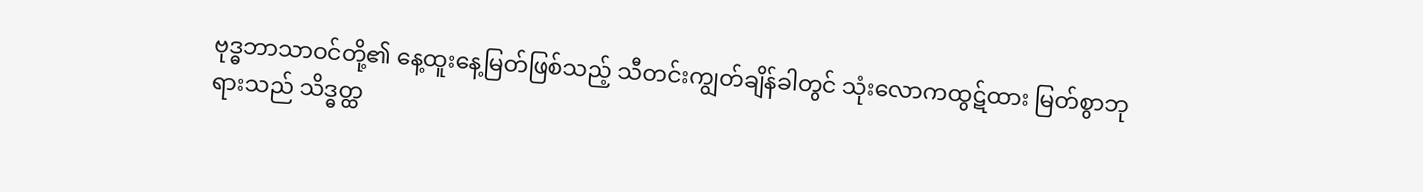ဗုဒ္ဓဘာသာဝင်တို့၏ နေ့ထူးနေ့မြတ်ဖြစ်သည့် သီတင်းကျွတ်ချိန်ခါတွင် သုံးလောကထွဋ်ထား မြတ်စွာဘုရားသည် သိဒ္ဓတ္ထ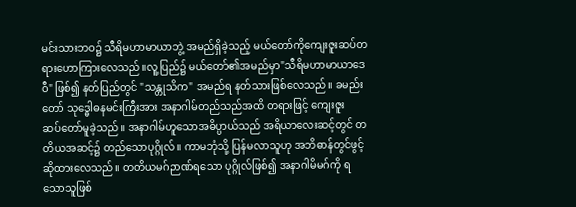မင်းသားဘဝ၌ သီရိမဟာမာယာဘွဲ့ အမည်ရှိခဲ့သည့် မယ်တော်ကိုကျေးဇူးဆပ်တရားဟောကြားလေသည်။လူ့ပြည်၌ မယ်တော်၏အမည်မှာ"သီရိမဟာမာယာဒေဝီ" ဖြစ်၍ နတ်ပြည်တွင် "သန္တုသိက" အမည်ရ နတ်သားဖြစ်လေသည်။ ခမည်းတော် သုဒ္ဓေါဓနမင်းကြီးအား အနာဂါမ်တည်သည်အထိ တရားဖြင့် ကျေးဇူးဆပ်‌တော်မူခဲ့သည်။ အနာဂါမ်ဟူသောအဓိပ္ပာယ်သည် အရိယာလေးဆင့်တွင် တတိယအဆင့်၌ တည်သောပုဂ္ဂိုလ်။ ကာမဘုံသို့ ပြန်မလာသူဟု အဘိဓာန်တွင်ဖွင့်ဆိုထားလေသည်။ တတိယမဂ်ဉာဏ်ရသော ပုဂ္ဂိုလ်ဖြစ်၍ အနာဂါမိမဂ်ကို ရသောသူဖြစ်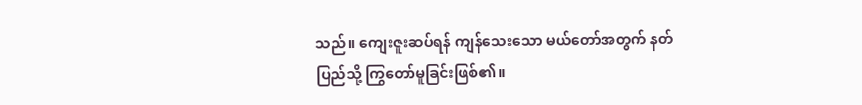သည်။ ကျေးဇူးဆပ်ရန် ကျန်သေးသော မယ်တော်အတွက် နတ်ပြည်သို့ ကြွ‌တော်မူခြင်းဖြစ်၏။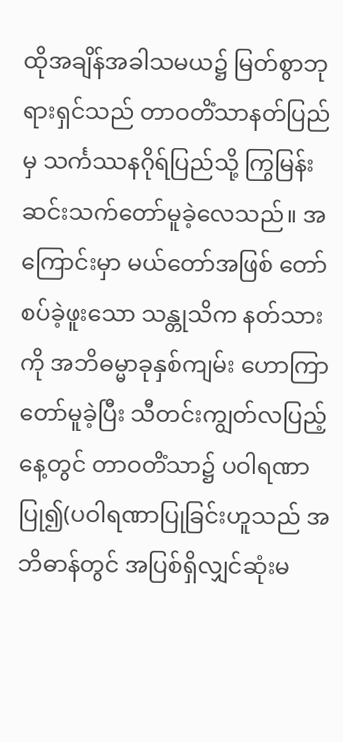ထိုအချိန်အခါသမယ၌ မြတ်စွာဘုရားရှင်သည် တာဝတိံသာနတ်ပြည်မှ သင်္ကဿနဂိုရ်ပြည်သို့ ကြွမြန်းဆင်းသက်တော်မူခဲ့လေသည်။ အကြောင်းမှာ မယ်တော်အဖြစ် တော်စပ်ခဲ့ဖူးသော သန္တုသိက နတ်သားကို အဘိဓမ္မာခုနှစ်ကျမ်း ဟောကြာတော်မူခဲ့ပြီး သီတင်းကျွတ်လပြည့်နေ့တွင် တာဝတိံသာ၌ ပဝါရဏာပြု၍(ပဝါရဏာပြုခြင်းဟူသည် အဘိဓာန်တွင် အပြစ်ရှိလျှင်ဆုံးမ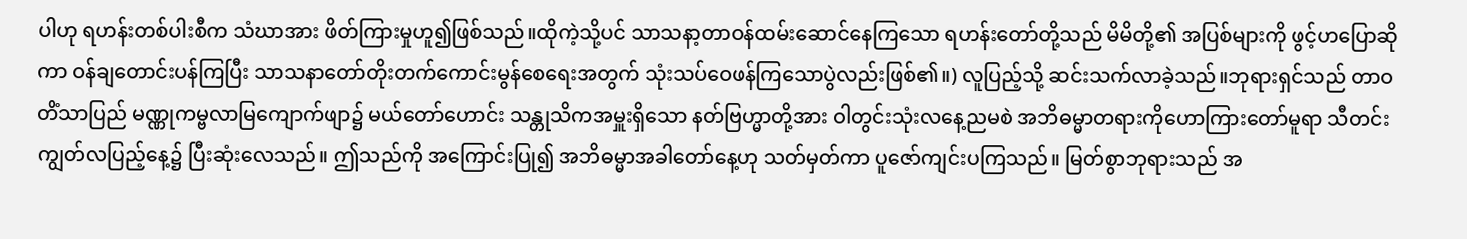ပါဟု ရဟန်းတစ်ပါးစီက သံဃာအား ဖိတ်ကြားမှုဟူ၍ဖြစ်သည်။ထိုကဲ့သို့ပင် သာသနာ့တာဝန်ထမ်းဆောင်နေကြသော ရဟန်းတော်တို့သည် မိမိတို့၏ အပြစ်များကို ဖွင့်ဟပြောဆိုကာ ဝန်ချတောင်းပန်ကြပြီး သာသနာတော်တိုးတက်ကောင်းမွန်စေရေးအတွက် သုံးသပ်ဝေဖန်ကြသောပွဲလည်းဖြစ်၏။) လူပြည့်သို့ ဆင်းသက်လာခဲ့သည်။ဘုရားရှင်သည် တာဝတိံသာပြည် မဏ္ဏုကမ္ဗ‌လာမြကျောက်ဖျာ၌ မယ်တော်ဟောင်း သန္တုသိကအမှူးရှိသော နတ်ဗြဟ္မာတို့အား ဝါတွင်းသုံးလနေ့ညမစဲ အဘိဓမ္မာတရားကိုဟောကြားတော်မူရာ သီတင်းကျွတ်လပြည့်နေ့၌ ပြီးဆုံးလေသည်။ ဤသည်ကို အကြောင်းပြု၍ အဘိဓမ္မာအခါတော်နေ့ဟု သတ်မှတ်ကာ ပူဇော်ကျင်းပကြသည်။ မြတ်စွာဘုရားသည် အ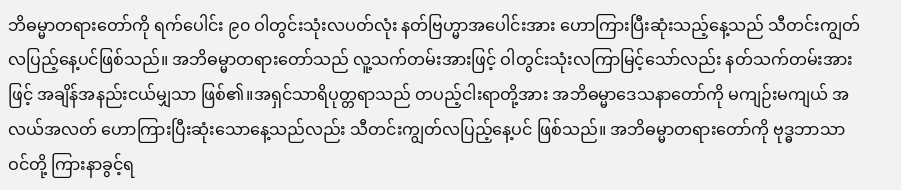ဘိဓမ္မာတရားတော်ကို ရက်ပေါင်း ၉၀ ဝါတွင်းသုံးလပတ်လုံး နတ်ဗြဟ္မာအပေါင်းအား ဟောကြားပြီးဆုံးသည့်နေ့သည် သီတင်းကျွတ်လပြည့်နေ့ပင်ဖြစ်သည်။ အဘိဓမ္မာတရားတော်သည် လူ့သက်တမ်းအားဖြင့် ဝါတွင်းသုံးလကြာမြင့်သော်လည်း နတ်သက်တမ်းအားဖြင့် အချိန်အနည်းငယ်မျှသာ ဖြစ်၏။အရှင်သာရိပုတ္တရာသည် တပည့်ငါးရာတို့အား အဘိဓမ္မာဒေသနာတော်ကို မကျဉ်းမကျယ် အလယ်အလတ် ဟောကြားပြီးဆုံးသောနေ့သည်လည်း သီတင်းကျွတ်လပြည့်နေ့ပင် ဖြစ်သည်။ အဘိဓမ္မာတရားတော်ကို ဗုဒ္ဓဘာသာဝင်တို့ ကြားနာခွင့်ရ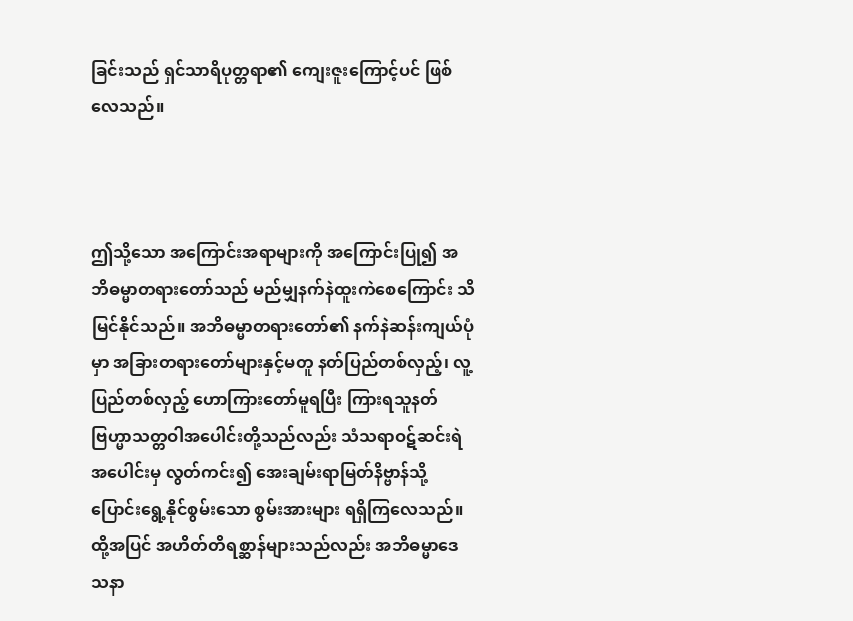ခြင်းသည် ရှင်သာရိပုတ္တရာ၏ ‌ကျေးဇူးကြောင့်ပင် ဖြစ်လေသည်။



ဤသို့‌‌သော အကြောင်းအရာများကို အကြောင်းပြု၍ အဘိဓမ္မာတရားတော်သည် မည်မျှနက်နဲထူးကဲစေကြောင်း သိမြင်နိုင်သည်။ အဘိဓမ္မာတရားတော်၏ နက်နဲဆန်းကျယ်ပုံမှာ အခြားတရားတော်များနှင့်မတူ နတ်ပြည်တစ်လှည့်၊ လူ့ပြည်တစ်လှည့် ဟောကြားတော်မူရပြီး ကြားရသူနတ်ဗြဟ္မာသတ္တဝါအပေါင်းတို့သည်လည်း သံသရာဝဋ်ဆင်းရဲအပေါင်းမှ လွတ်ကင်း၍ အေးချမ်းရာမြတ်နိဗ္ဗာန်သို့ ပြောင်းရွေ့နိုင်စွမ်းသော စွမ်းအားများ ရရှိကြလေသည်။ ထို့အပြင် အဟိတ်တိရစ္ဆာန်များသည်လည်း အဘိဓမ္မာဒေသနာ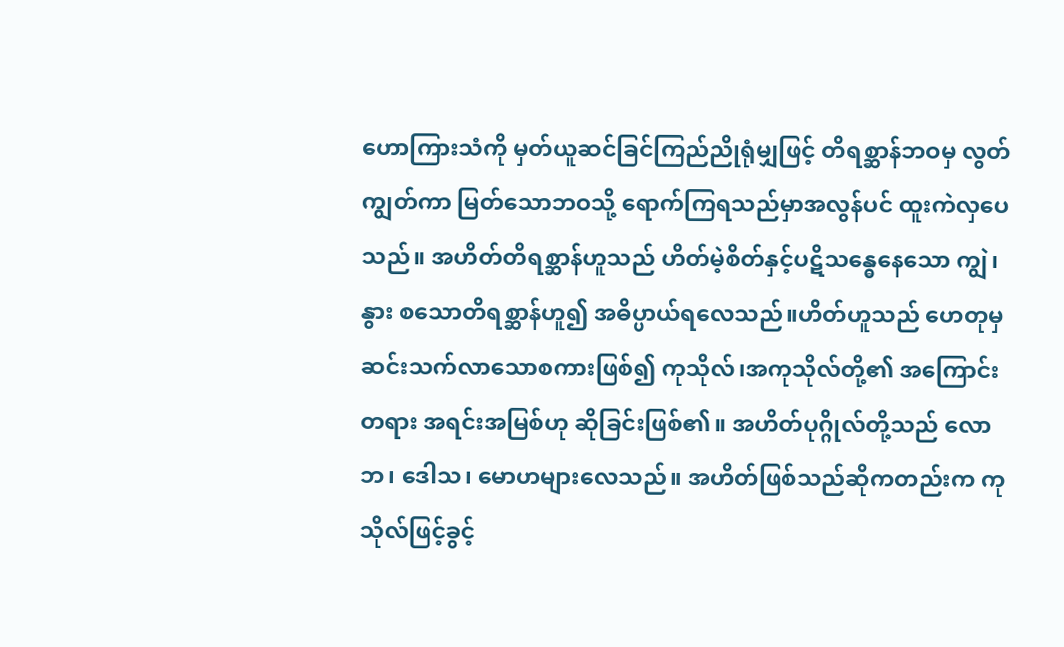ဟောကြားသံကို မှတ်ယူဆင်ခြင်ကြည်ညိုရုံမျှဖြင့် တိရစ္ဆာန်ဘဝမှ လွတ်ကျွတ်ကာ မြတ်သောဘဝသို့ ရောက်ကြရသည်မှာအလွန်ပင် ထူးကဲလှပေသည်။ အဟိတ်တိရစ္ဆာန်ဟူသည် ဟိတ်မဲ့စိတ်နှင့်ပဋိသန္ဓေနေ‌သော ကျွဲ၊နွား စသောတိရစ္ဆာန်ဟူ၍ အဓိပ္ပာယ်ရ‌‌လေသည်။ဟိတ်ဟူသည် ဟေတုမှ ဆင်းသက်လာသောစကားဖြစ်၍ ကုသိုလ်၊အကုသိုလ်တို့၏ အ‌ကြောင်းတရား အရင်းအမြစ်ဟု ဆိုခြင်းဖြစ်၏။ အဟိတ်ပုဂ္ဂိုလ်တို့သည် လောဘ၊ ဒေါသ၊ မောဟများလေသည်။ အဟိတ်ဖြစ်သည်ဆိုကတည်းက ကုသိုလ်ဖြင့်ခွင့်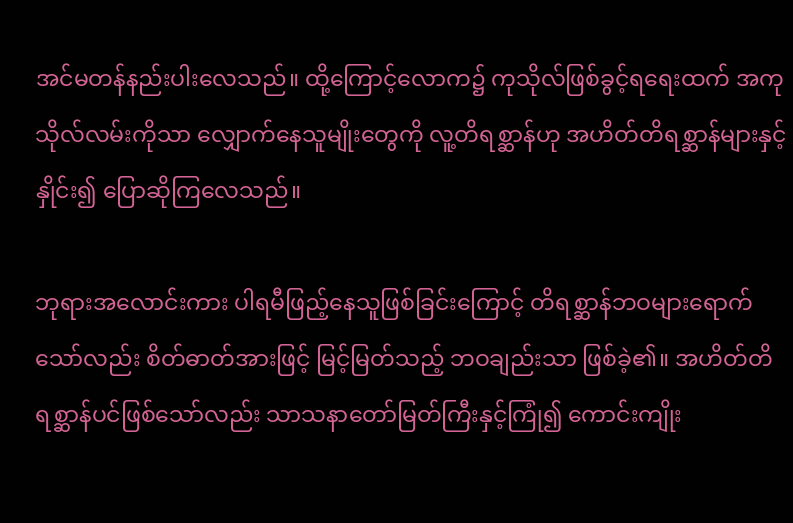အင်မတန်နည်းပါးလေသည်။ ထို့ကြောင့်လောက၌ ကုသိုလ်ဖြစ်ခွင့်ရရေးထက် အကုသိုလ်လမ်းကိုသာ လျှောက်နေသူမျိုး‌တွေကို လူ့တိရစ္ဆာန်ဟု အဟိတ်တိရစ္ဆာန်များနှင့် နှိုင်း၍ ပြောဆိုကြလေသည်။

ဘုရားအလောင်းကား ပါရမီဖြည့်နေသူဖြစ်ခြင်းကြောင့် တိရစ္ဆာန်ဘဝများရောက်သော်လည်း စိတ်ဓာတ်အားဖြင့် မြင့်မြတ်သည့် ဘဝချည်းသာ ဖြစ်ခဲ့၏။ အဟိတ်တိရစ္ဆာန်ပင်ဖြစ်သော်လည်း သာသနာတော်မြတ်ကြီးနှင့်ကြုံ၍ ကောင်းကျိုး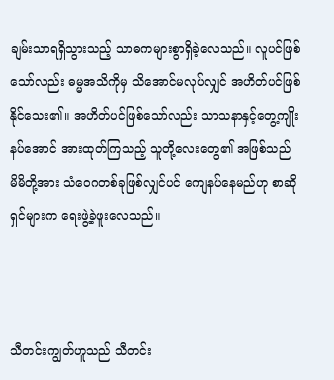ချမ်းသာရရှိသွားသည့် သာဓကများစွာရှိခဲ့လေသည်။ လူပင်ဖြစ်သော်လည်း ဓမ္မအသိကိုမှ သိအောင်မလုပ်လျှင် အဟိတ်ပင်ဖြစ်နိုင်သေး၏။ အဟိတ်ပင်ဖြစ်သော်လည်း သာသနာနှင့်တွေ့ကျိုးနပ်အောင် အားထုတ်ကြသည့် သူတို့လေးတွေ၏ အဖြစ်သည် မိမိတို့အား သံဝေဂတစ်ခုဖြစ်လျှင်ပင် ကျေနပ်နေမည်ဟု စာဆိုရှင်များက ရေးဖွဲ့ခဲ့ဖူးလေသည်။



သီတင်းကျွတ်ဟူသည် သီတင်း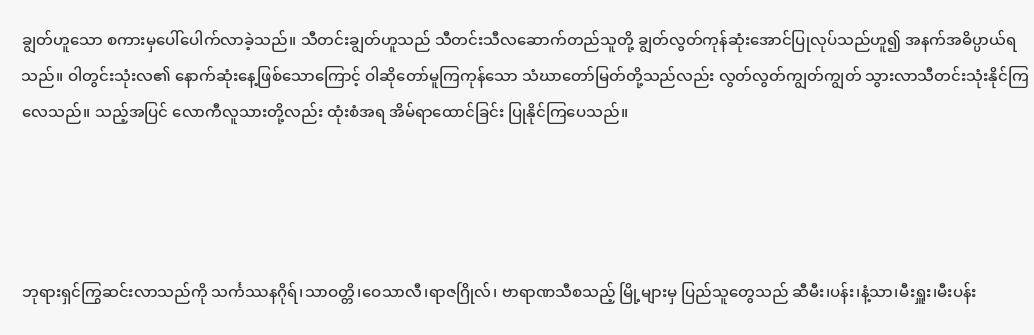ချွတ်ဟူသော စကားမှပေါ်ပေါက်လာခဲ့သည်။ သီတင်းချွတ်ဟူသည် သီတင်းသီလဆောက်တည်သူတို့ ချွတ်လွတ်ကုန်ဆုံးအောင်ပြုလုပ်သည်ဟူ၍ အနက်အဓိပ္ပာယ်ရသည်။ ဝါတွင်းသုံးလ၏ နောက်ဆုံးနေ့ဖြစ်သောကြောင့် ဝါ‌ဆိုတော်မူကြကုန်သော သံဃာတော်မြတ်တို့သည်လည်း လွတ်လွတ်ကျွတ်ကျွတ် သွားလာသီတင်းသုံးနိုင်ကြလေသည်။ သည့်အပြင် လောကီလူသားတို့လည်း ထုံးစံအရ အိမ်ရာထောင်ခြင်း ပြုနိုင်ကြပေသည်။




ဘုရားရှင်ကြွဆင်းလာသည်ကို သင်္ကဿနဂိုရ်၊သာဝတ္တိ၊ဝေသာလီ၊ရာဇဂြိုလ်၊ ဗာရာဏသီစသည့် မြို့များမှ ပြည်သူတွေသည် ဆီမီး၊ပန်း၊နံ့သာ၊မီးရှူး၊မီးပန်း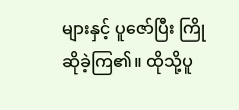များနှင့် ပူဇော်ပြီး ကြိုဆိုခဲ့ကြ၏။ ထိုသို့ပူ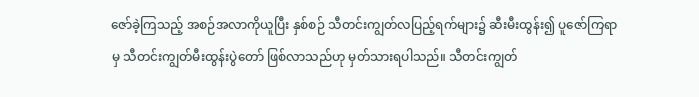ဇော်ခဲ့ကြသည့် အစဉ်အလာကိုယူပြီး နှစ်စဉ် သီတင်းကျွတ်လပြည့်ရက်များ၌ ဆီးမီးထွန်း၍ ပူဇော်ကြရာမှ သီတင်းကျွတ်မီးထွန်းပွဲတော် ဖြစ်လာသည်ဟု မှတ်သားရပါသည်။ သီတင်းကျွတ်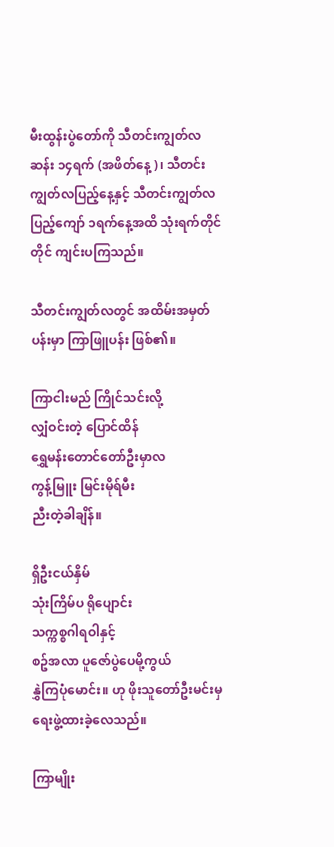မီးထွန်းပွဲတော်ကို သီတင်းကျွတ်လဆန်း ၁၄ရက် (အဖိတ်နေ့)၊ သီတင်းကျွတ်လပြည့်နေ့နှင့် သီတင်းကျွတ်လပြည့်ကျော် ၁ရက်နေ့အထိ သုံးရက်တိုင်တိုင် ကျင်းပကြသည်။

သီတင်းကျွတ်လတွင် အထိမ်းအမှတ်ပန်းမှာ ကြာဖြူပန်း ဖြစ်၏။

ကြာငါးမည် ကြိုင်သင်းလို့
လျှံဝင်းတဲ့ ပြောင်ထိန်
ရွှေမန်းတောင်တော်ဦးမှာလ
ကွန့်မြူး မြင်းမိုရ်မီး
ညီးတဲ့ခါချိန်။

ရှိဦးငယ်နှိမ်
သုံးကြိမ်ပ ရိုပျောင်း
သက္ကစ္စဂါရဝါနှင့်
စဥ်အလာ ပူဇော်ပွဲပေမို့ကွယ်
နွှဲကြပုံမောင်း။ ဟု ဖိုးသူတော်ဦးမင်းမှ ရေးဖွဲ့ထားခဲ့လေသည်။

ကြာမျိုး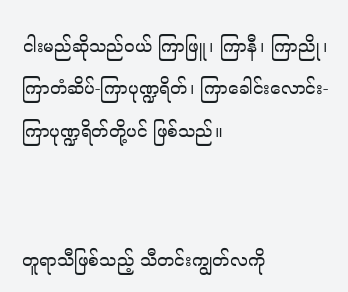ငါးမည်ဆိုသည်ဝယ် ကြာဖြူ၊ ကြာနီ၊ ကြာညို၊ ကြာတံဆိပ်-ကြာပုဏ္ဍရိတ်၊ ကြာခေါင်းလောင်း-ကြာပုဏ္ဍရိတ်တို့ပင် ဖြစ်သည်။


တူရာသီဖြစ်သည့် သီတင်းကျွတ်လကို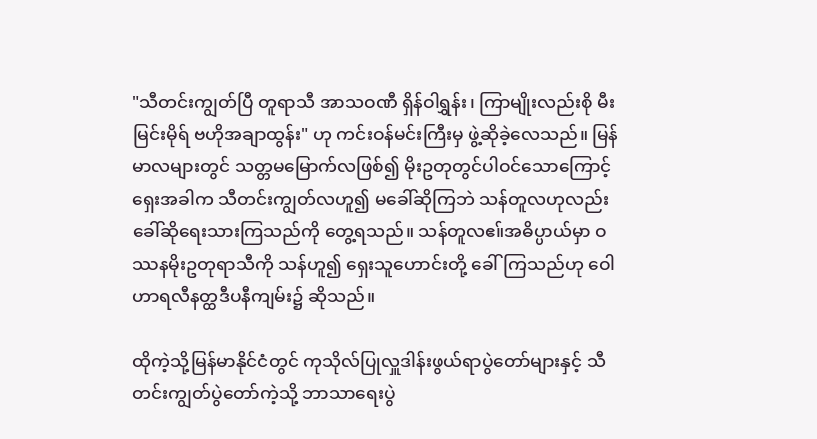"သီတင်းကျွတ်ပြီ တူရာသီ အာသဝဏီ ရှိန်ဝါရွှန်း၊ ကြာမျိုးလည်းစို မီးမြင်းမိုရ် ဗဟိုအချာထွန်း" ဟု ကင်းဝန်မင်းကြီးမှ ဖွဲ့ဆိုခဲ့လေသည်။ မြန်မာလများတွင် သတ္တမမြောက်လဖြစ်၍ မိုးဥတုတွင်ပါဝင်သောကြောင့် ရှေးအခါက သီတင်းကျွတ်လဟူ၍ မခေါ်ဆိုကြဘဲ သန်တူလဟုလည်း ခေါ်ဆိုရေးသားကြသည်ကို တွေ့ရသည်။ သန်တူလဧ။်အဓိပ္ပာယ်မှာ ဝဿနမိုးဥတုရာသီကို သန်ဟူ၍ ရှေးသူဟောင်းတို့ ခေါ်ကြသည်ဟု ဝေါဟာရလီနတ္ထဒီပနီကျမ်း၌ ဆိုသည်။

ထိုကဲ့သို့မြန်မာနိုင်ငံတွင် ကုသိုလ်ပြုလှူဒါန်းဖွယ်ရာပွဲတော်များနှင့် သီတင်းကျွတ်ပွဲတော်ကဲ့သို့ ဘာသာရေးပွဲ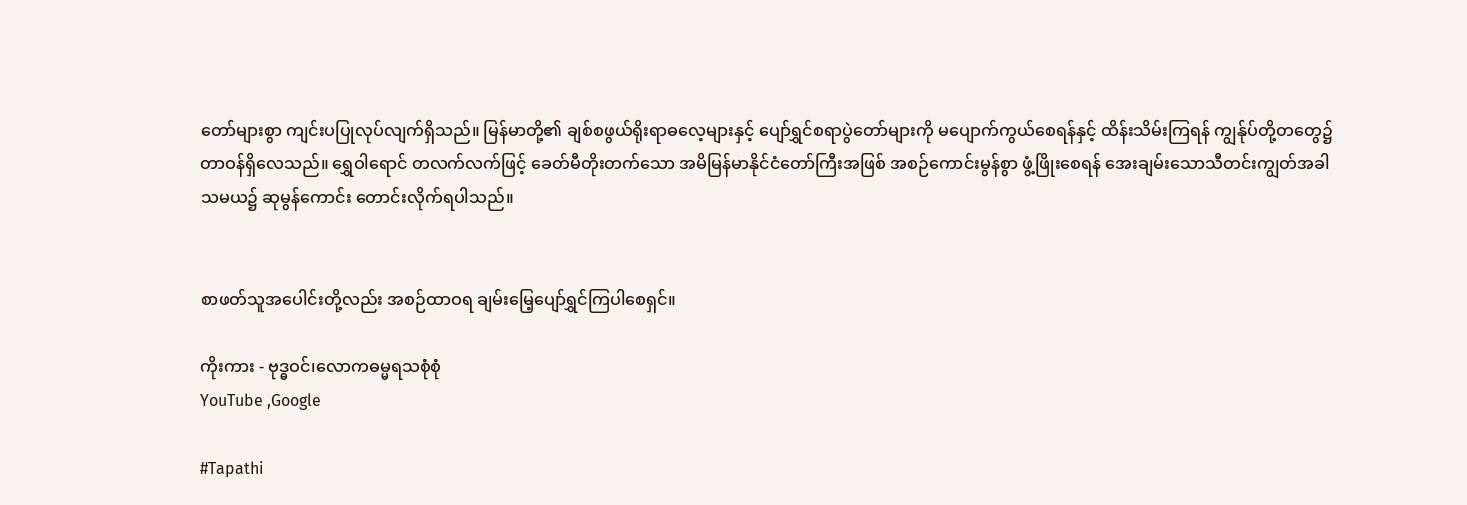တော်များစွာ ကျင်းပပြုလုပ်လျက်ရှိသည်။ မြန်မာတို့၏ ချစ်စဖွယ်ရိုးရာဓလေ့များနှင့် ပျော်ရွှင်စရာပွဲတော်များကို မပျောက်ကွယ်စေရန်နှင့် ထိန်းသိမ်းကြရန် ကျွန်ုပ်တို့တတွေ၌ တာဝန်ရှိလေသည်။ ရွှေဝါရောင် တလက်လက်ဖြင့် ခေတ်မီတိုးတက်သော အမိမြန်မာနိုင်ငံတော်ကြီးအဖြစ် အစဉ်ကောင်းမွန်စွာ ဖွံ့ဖြိုးစေရန် အေးချမ်းသောသီတင်းကျွတ်အခါသမယ၌ ဆုမွန်ကောင်း တောင်းလိုက်ရပါသည်။


စာဖတ်သူအပေါင်းတို့လည်း အစဉ်ထာဝရ ချမ်းမြေ့ပျော်ရွှင်ကြပါစေရှင်။

ကိုးကား - ဗုဒ္ဓဝင်၊လောကဓမ္မရသစုံစုံ
YouTube ,Google

#Tapathi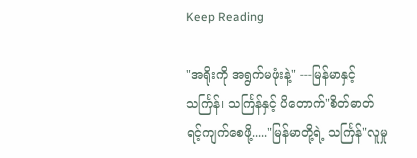Keep Reading

"အရိုးကို အရွက်မဖုံးနဲ့" ---မြန်မာနှင့်သင်္ကြန်၊ သင်္ကြန်နှင့် ပိတောက်"စိတ်ဓာတ်ရင့်ကျက်စေဖို့....."မြန်မာတို့ရဲ့ သင်္ကြန်"လူမှု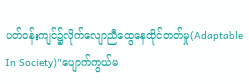ပတ်ဝန်းကျင်၌လိုက်လျောညီထွေနေထိုင်တတ်မှု(Adaptable In Society)"ပျောက်ကွယ်မ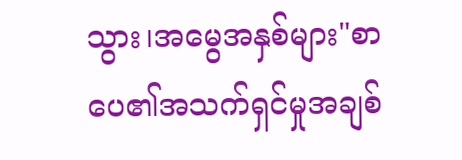သွား၊အမွေအနှစ်များ"စာပေ၏အသက်ရှင်မှုအချစ်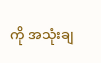ကို အသုံးချ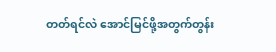တတ်ရင်လဲ အောင်မြင်ဖို့အတွက်တွန်း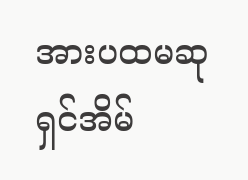အားပထမဆုရှင်အိမ်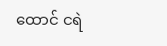ထောင် ငရဲ